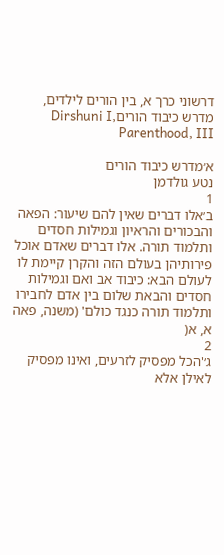דרשוני כרך א, בין הורים לילדים, מדרש כיבוד הוריםDirshuni I, Parenthood, III

א׳מדרש כיבוד הורים
נטע גולדמן
1
ב׳אלו דברים שאין להם שיעור: הפאה והבכורים והראיון וגמילות חסדים ותלמוד תורה. אלו דברים שאדם אוכל פירותיהן בעולם הזה והקרן קיימת לו לעולם הבא: כיבוד אב ואם וגמילות חסדים והבאת שלום בין אדם לחבירו ותלמוד תורה כנגד כולם' (משנה, פאה א, א(
2
ג׳'הכל מפסיק לזרעים, ואינו מפסיק לאילן אלא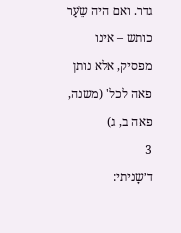גדר. ואם היה שֵֹעַר כותש – אינו מפסיק, אלא נותן פאה לכל' (משנה, פאה ב, ג)
3
ד׳שָניתי: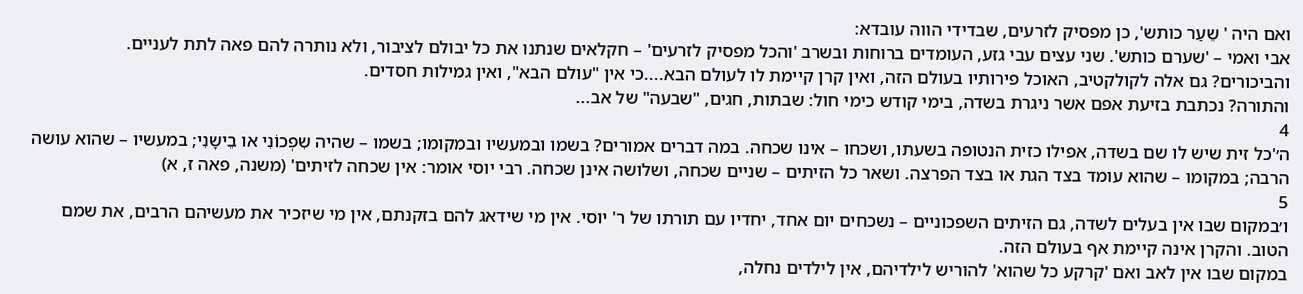ואם היה ' שֵעַר כותש', כן מפסיק לזרעים, שבדידי הווה עובדא:
אבי ואמי – 'שערם כותש'. שני עצים עבי גזע, העומדים ברוחות ובשרב 'והכל מפסיק לזרעים' – חקלאים שנתנו את כל יבולם לציבור, ולא נותרה להם פאה לתת לעניים.
והביכורים? גם אלה לקולקטיב, האוכל פירותיו בעולם הזה, ואין קרן קיימת לו לעולם הבא....כי אין "עולם הבא", ואין גמילות חסדים.
והתורה? נכתבת בזיעת אפם אשר ניגרת בשדה, בימי קודש כימי חול: שבתות, חגים, "שבעה" של אב...
4
ה׳'כל זית שיש לו שם בשדה, אפילו כזית הנטופה בשעתו, ושכחו – אינו שכחה. במה דברים אמורים? בשמו ובמעשיו ובמקומו; בשמו – שהיה שִפְכוֹנִי או בֵישָנִי; במעשיו – שהוא עושה הרבה; במקומו – שהוא עומד בצד הגת או בצד הפרצה. ושאר כל הזיתים – שניים שכחה, ושלושה אינן שכחה. רבי יוסי אומר: אין שכחה לזיתים' (משנה, פאה ז, א)
5
ו׳במקום שבו אין בעלים לשדה, גם הזיתים השפכוניים – נשכחים יום אחד, יחדיו עם תורתו של ר' יוסי. אין מי שידאג להם בזקנתם, אין מי שיזכיר את מעשיהם הרבים, את שמם הטוב. והקרן אינה קיימת אף בעולם הזה.
במקום שבו אין לאב ואם 'קרקע כל שהוא' להוריש לילדיהם, אין לילדים נחלה,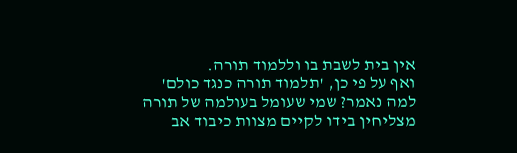אין בית לשבת בו וללמוד תורה.
ואף על פי כן, 'תלמוד תורה כנגד כולם' למה נאמר? שמי שעומל בעולמה של תורה מצליחין בידו לקיים מצוות כיבוד אב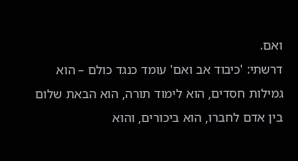ואם.
דרשתי: 'כיבוד אב ואם' עומד כנגד כולם – הוא גמילות חסדים, הוא לימוד תורה, הוא הבאת שלום בין אדם לחברו, הוא ביכורים, והוא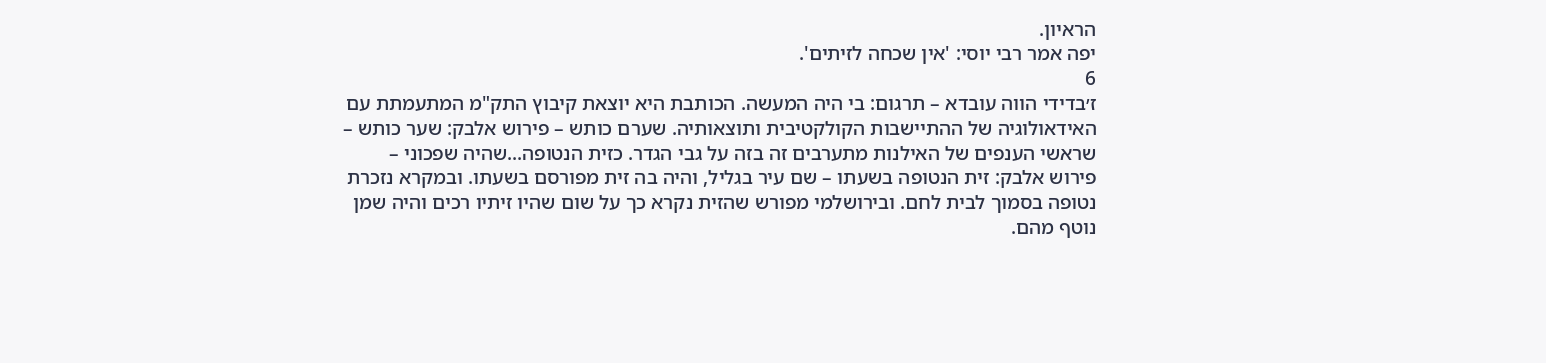הראיון.
יפה אמר רבי יוסי: 'אין שכחה לזיתים'.
6
ז׳בדידי הווה עובדא – תרגום: בי היה המעשה. הכותבת היא יוצאת קיבוץ התק"מ המתעמתת עם האידאולוגיה של ההתיישבות הקולקטיבית ותוצאותיה. שערם כותש – פירוש אלבק: שער כותש – שראשי הענפים של האילנות מתערבים זה בזה על גבי הגדר. כזית הנטופה...שהיה שפכוני – פירוש אלבק: זית הנטופה בשעתו – שם עיר בגליל, והיה בה זית מפורסם בשעתו. ובמקרא נזכרת נטופה בסמוך לבית לחם. ובירושלמי מפורש שהזית נקרא כך על שום שהיו זיתיו רכים והיה שמן נוטף מהם.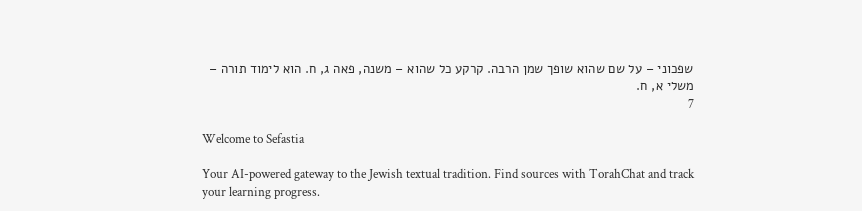שפכוני – על שם שהוא שופך שמן הרבה. קרקע כל שהוא – משנה, פאה ג, ח. הוא לימוד תורה – משלי א, ח.
7

Welcome to Sefastia

Your AI-powered gateway to the Jewish textual tradition. Find sources with TorahChat and track your learning progress.